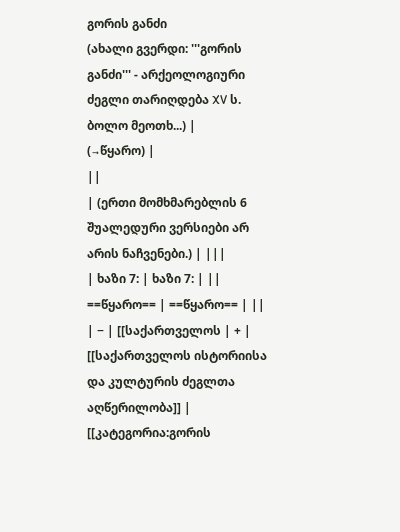გორის განძი
(ახალი გვერდი: '''გორის განძი''' - არქეოლოგიური ძეგლი თარიღდება XV ს. ბოლო მეოთხ...) |
(→წყარო) |
||
| (ერთი მომხმარებლის 6 შუალედური ვერსიები არ არის ნაჩვენები.) | |||
| ხაზი 7: | ხაზი 7: | ||
==წყარო== | ==წყარო== | ||
| − | [[საქართველოს | + | [[საქართველოს ისტორიისა და კულტურის ძეგლთა აღწერილობა]] |
[[კატეგორია:გორის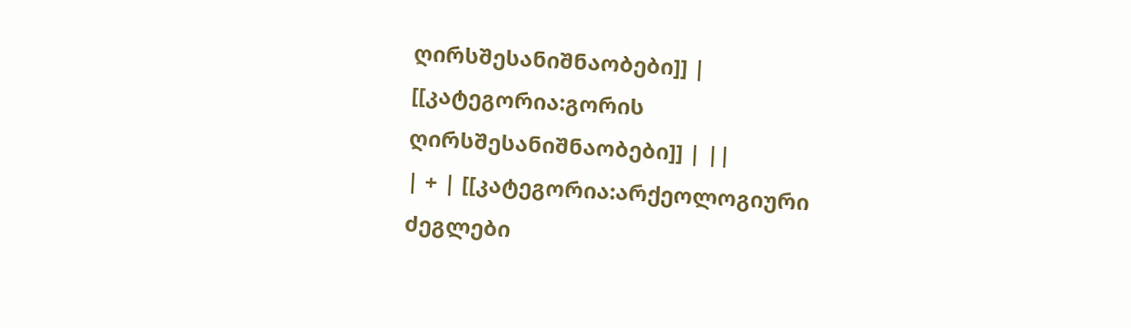ღირსშესანიშნაობები]] | [[კატეგორია:გორის ღირსშესანიშნაობები]] | ||
| + | [[კატეგორია:არქეოლოგიური ძეგლები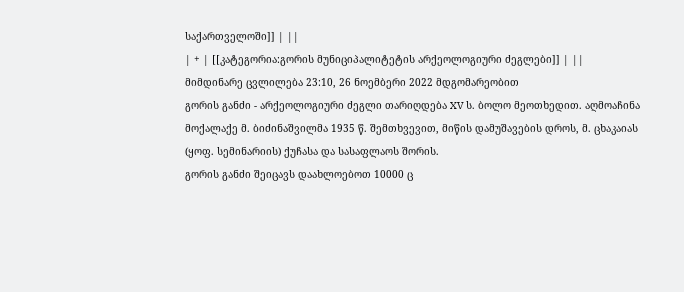საქართველოში]] | ||
| + | [[კატეგორია:გორის მუნიციპალიტეტის არქეოლოგიური ძეგლები]] | ||
მიმდინარე ცვლილება 23:10, 26 ნოემბერი 2022 მდგომარეობით
გორის განძი - არქეოლოგიური ძეგლი თარიღდება XV ს. ბოლო მეოთხედით. აღმოაჩინა მოქალაქე მ. ბიძინაშვილმა 1935 წ. შემთხვევით, მიწის დამუშავების დროს, მ. ცხაკაიას (ყოფ. სემინარიის) ქუჩასა და სასაფლაოს შორის.
გორის განძი შეიცავს დაახლოებოთ 10000 ც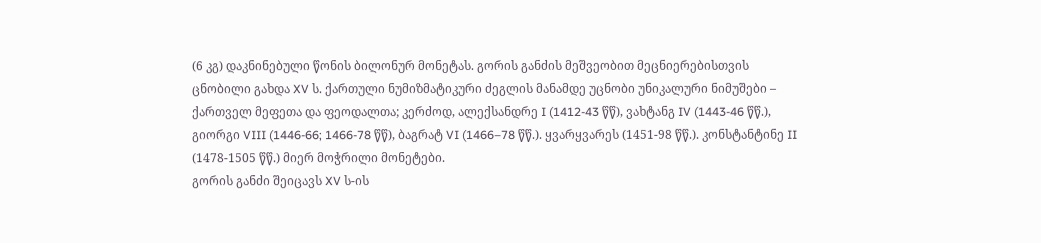(6 კგ) დაკნინებული წონის ბილონურ მონეტას. გორის განძის მეშვეობით მეცნიერებისთვის ცნობილი გახდა XV ს. ქართული ნუმიზმატიკური ძეგლის მანამდე უცნობი უნიკალური ნიმუშები – ქართველ მეფეთა და ფეოდალთა; კერძოდ, ალექსანდრე I (1412-43 წწ), ვახტანგ IV (1443-46 წწ.), გიორგი VIII (1446-66; 1466-78 წწ), ბაგრატ VI (1466–78 წწ.). ყვარყვარეს (1451-98 წწ.). კონსტანტინე II (1478-1505 წწ.) მიერ მოჭრილი მონეტები.
გორის განძი შეიცავს XV ს-ის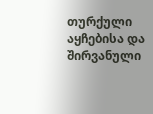თურქული აყჩებისა და შირვანული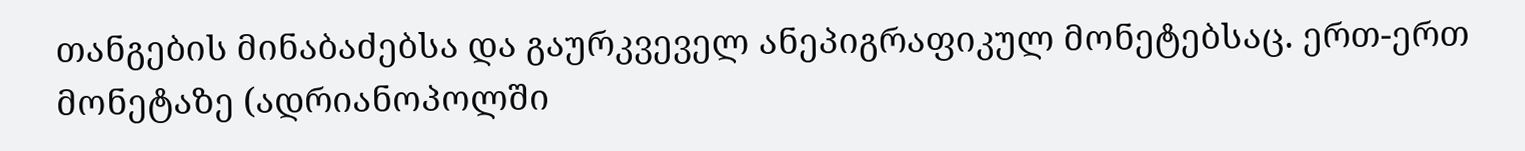თანგების მინაბაძებსა და გაურკვეველ ანეპიგრაფიკულ მონეტებსაც. ერთ-ერთ მონეტაზე (ადრიანოპოლში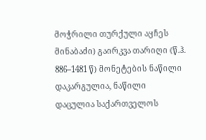მოჭრილი თურქული აყჩეს მინაბაძი) გაირკვა თარიღი (წ.ჰ. 886–1481 წ) მონეტების ნაწილი დაკარგულია, ნაწილი დაცულია საქართველოს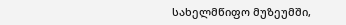სახელმწიფო მუზეუმში,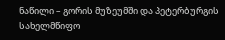ნაწილი – გორის მუზეუმში და პეტერბურგის სახელმწიფო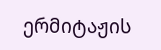ერმიტაჟის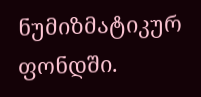ნუმიზმატიკურ ფონდში.